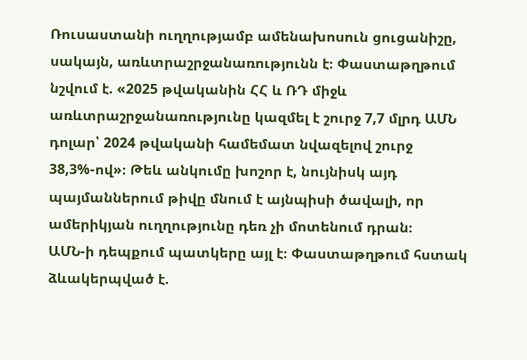Ռուսաստանի ուղղությամբ ամենախոսուն ցուցանիշը, սակայն, առևտրաշրջանառությունն է։ Փաստաթղթում նշվում է. «2025 թվականին ՀՀ և ՌԴ միջև առևտրաշրջանառությունը կազմել է շուրջ 7,7 մլրդ ԱՄՆ դոլար՝ 2024 թվականի համեմատ նվազելով շուրջ 38,3%-ով»։ Թեև անկումը խոշոր է, նույնիսկ այդ պայմաններում թիվը մնում է այնպիսի ծավալի, որ ամերիկյան ուղղությունը դեռ չի մոտենում դրան։
ԱՄՆ-ի դեպքում պատկերը այլ է։ Փաստաթղթում հստակ ձևակերպված է.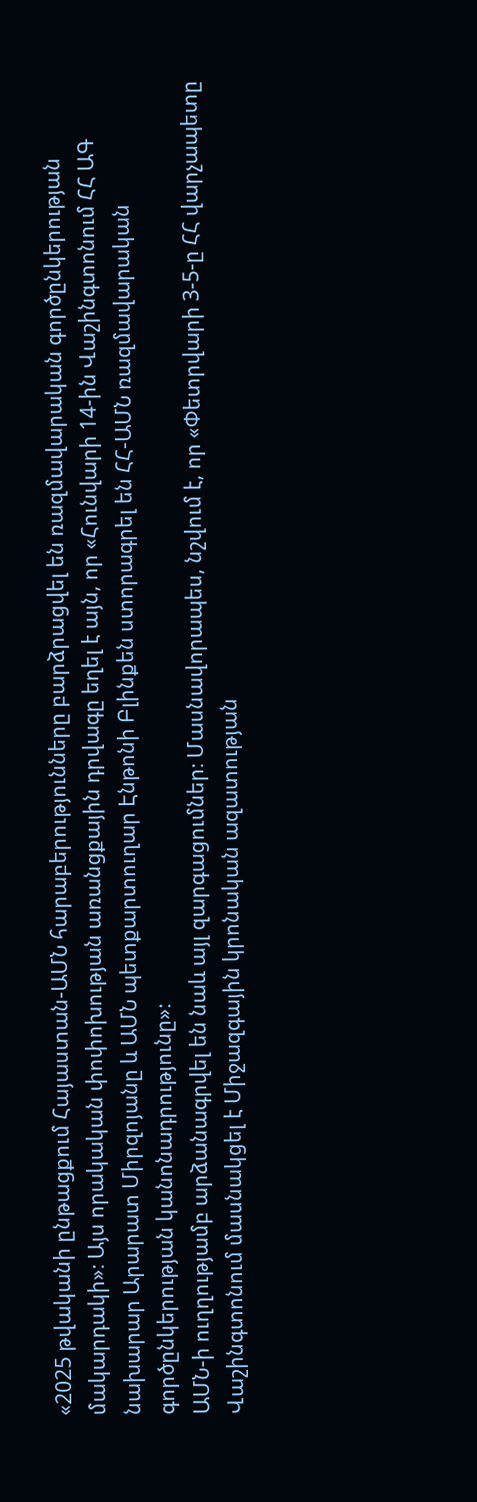«2025 թվականի ընթացքում Հայաստան-ԱՄՆ հարաբերությունները բարձրացվել են ռազմավարական գործընկերության մակարդակի»։ Այս որակական փոփոխության առանցքային դրվագը եղել է այն, որ «Հունվարի 14-ին Վաշինգտոնում ՀՀ ԱԳ նախարար Արարատ Միրզոյանը և ԱՄՆ պետքարտուղար Էնթոնի Բլինքեն ստորագրել են ՀՀ-ԱՄՆ ռազմավարական գործընկերության կանոնադրությունը»։
ԱՄՆ-ի ուղղությամբ արձանագրվել են նաև այլ զարգացումներ։ Մասնավորապես, նշվում է, որ «Փետրվարի 3-5-ը ՀՀ վարչապետը Վաշինգտոնում մասնակցել է Միջազգային կրոնական ազատության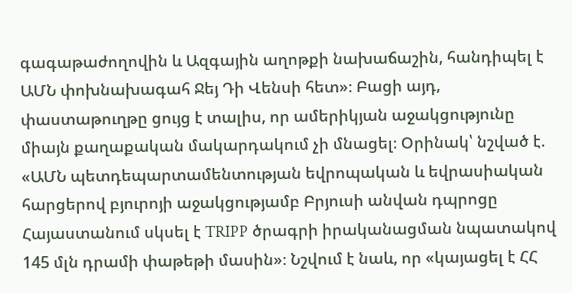գագաթաժողովին և Ազգային աղոթքի նախաճաշին, հանդիպել է ԱՄՆ փոխնախագահ Ջեյ Դի Վենսի հետ»։ Բացի այդ, փաստաթուղթը ցույց է տալիս, որ ամերիկյան աջակցությունը միայն քաղաքական մակարդակում չի մնացել։ Օրինակ՝ նշված է. «ԱՄՆ պետդեպարտամենտության եվրոպական և եվրասիական հարցերով բյուրոյի աջակցությամբ Բրյուսի անվան դպրոցը Հայաստանում սկսել է TRIPP ծրագրի իրականացման նպատակով 145 մլն դրամի փաթեթի մասին»։ Նշվում է նաև, որ «կայացել է ՀՀ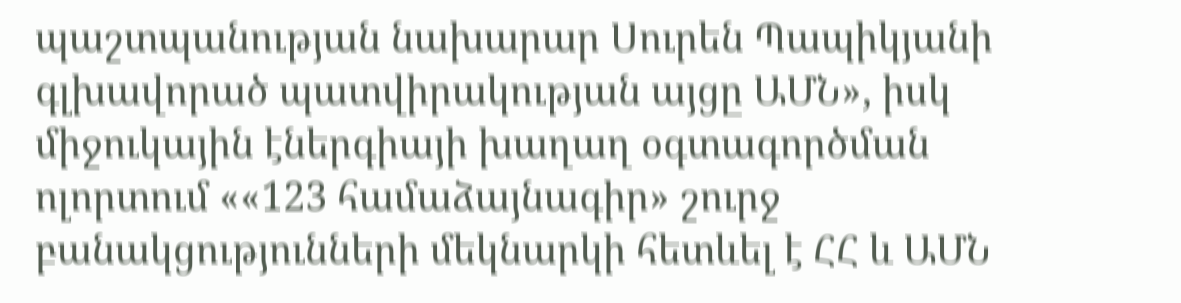պաշտպանության նախարար Սուրեն Պապիկյանի գլխավորած պատվիրակության այցը ԱՄՆ», իսկ միջուկային էներգիայի խաղաղ օգտագործման ոլորտում ««123 համաձայնագիր» շուրջ բանակցությունների մեկնարկի հետևել է ՀՀ և ԱՄՆ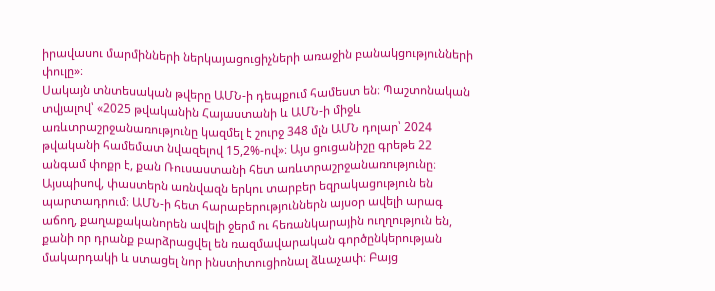իրավասու մարմինների ներկայացուցիչների առաջին բանակցությունների փուլը»։
Սակայն տնտեսական թվերը ԱՄՆ-ի դեպքում համեստ են։ Պաշտոնական տվյալով՝ «2025 թվականին Հայաստանի և ԱՄՆ-ի միջև առևտրաշրջանառությունը կազմել է շուրջ 348 մլն ԱՄՆ դոլար՝ 2024 թվականի համեմատ նվազելով 15,2%-ով»։ Այս ցուցանիշը գրեթե 22 անգամ փոքր է, քան Ռուսաստանի հետ առևտրաշրջանառությունը։
Այսպիսով, փաստերն առնվազն երկու տարբեր եզրակացություն են պարտադրում։ ԱՄՆ-ի հետ հարաբերություններն այսօր ավելի արագ աճող, քաղաքականորեն ավելի ջերմ ու հեռանկարային ուղղություն են, քանի որ դրանք բարձրացվել են ռազմավարական գործընկերության մակարդակի և ստացել նոր ինստիտուցիոնալ ձևաչափ։ Բայց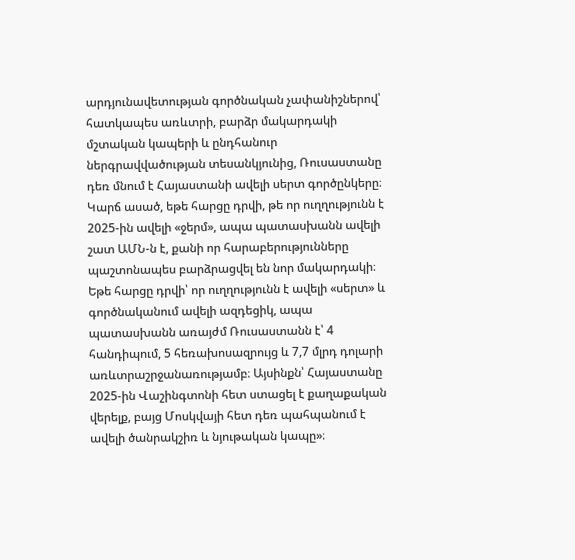արդյունավետության գործնական չափանիշներով՝ հատկապես առևտրի, բարձր մակարդակի մշտական կապերի և ընդհանուր ներգրավվածության տեսանկյունից, Ռուսաստանը դեռ մնում է Հայաստանի ավելի սերտ գործընկերը։
Կարճ ասած, եթե հարցը դրվի, թե որ ուղղությունն է 2025-ին ավելի «ջերմ», ապա պատասխանն ավելի շատ ԱՄՆ-ն է, քանի որ հարաբերությունները պաշտոնապես բարձրացվել են նոր մակարդակի։ Եթե հարցը դրվի՝ որ ուղղությունն է ավելի «սերտ» և գործնականում ավելի ազդեցիկ, ապա պատասխանն առայժմ Ռուսաստանն է՝ 4 հանդիպում, 5 հեռախոսազրույց և 7,7 մլրդ դոլարի առևտրաշրջանառությամբ։ Այսինքն՝ Հայաստանը 2025-ին Վաշինգտոնի հետ ստացել է քաղաքական վերելք, բայց Մոսկվայի հետ դեռ պահպանում է ավելի ծանրակշիռ և նյութական կապը»։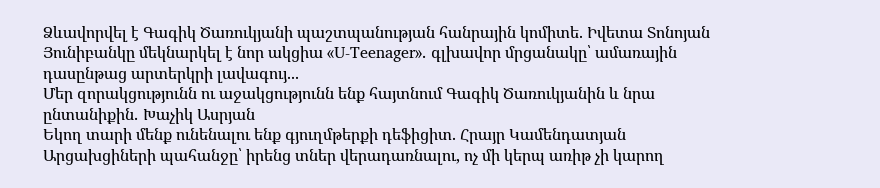Ձևավորվել է Գագիկ Ծառուկյանի պաշտպանության հանրային կոմիտե. Իվետա Տոնոյան
Յունիբանկը մեկնարկել է նոր ակցիա «U-Teenager». գլխավոր մրցանակը՝ ամառային դասընթաց արտերկրի լավագույ...
Մեր զորակցությունն ու աջակցությունն ենք հայտնում Գագիկ Ծառուկյանին և նրա ընտանիքին․ Խաչիկ Ասրյան
Եկող տարի մենք ունենալու ենք գյուղմթերքի դեֆիցիտ. Հրայր Կամենդատյան
Արցախցիների պահանջը՝ իրենց տներ վերադառնալու, ոչ մի կերպ առիթ չի կարող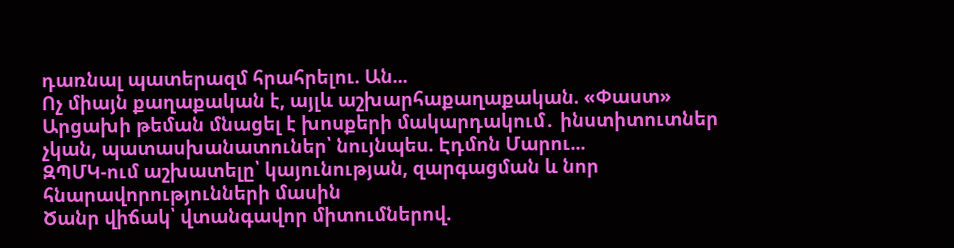դառնալ պատերազմ հրահրելու. Ան...
Ոչ միայն քաղաքական է, այլև աշխարհաքաղաքական. «Փաստ»
Արցախի թեման մնացել է խոսքերի մակարդակում․ ինստիտուտներ չկան, պատասխանատուներ՝ նույնպես. Էդմոն Մարու...
ԶՊՄԿ-ում աշխատելը՝ կայունության, զարգացման և նոր հնարավորությունների մասին
Ծանր վիճակ՝ վտանգավոր միտումներով.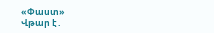«Փաստ»
Վթար է․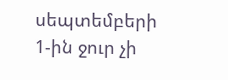սեպտեմբերի 1-ին ջուր չի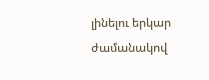լինելու երկար ժամանակով